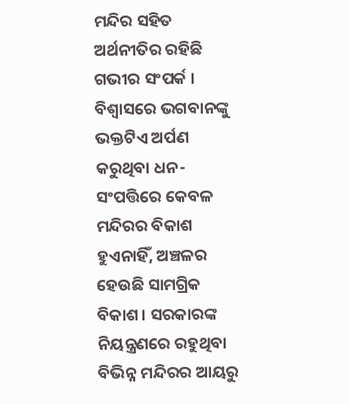ମନ୍ଦିର ସହିତ ଅର୍ଥନୀତିର ରହିଛି ଗଭୀର ସଂପର୍କ । ବିଶ୍ୱାସରେ ଭଗବାନଙ୍କୁ ଭକ୍ତଟିଏ ଅର୍ପଣ କରୁଥିବା ଧନ-ସଂପତ୍ତିରେ କେବଳ ମନ୍ଦିରର ବିକାଶ ହୁଏନାହିଁ, ଅଞ୍ଚଳର ହେଉଛି ସାମଗ୍ରିକ ବିକାଶ। ସରକାରଙ୍କ ନିୟନ୍ତ୍ରଣରେ ରହୁଥିବା ବିଭିନ୍ନ ମନ୍ଦିରର ଆୟରୁ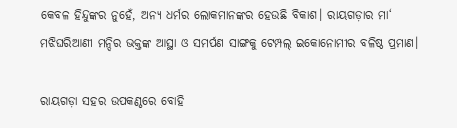କେବଳ ହିନ୍ଦୁଙ୍କର ନୁହେଁ, ଅନ୍ୟ ଧର୍ମର ଲୋକମାନଙ୍କର ହେଉଛି ବିକାଶ। ରାୟଗଡ଼ାର ମା‘ ମଝିଘରିଆଣୀ ମନ୍ଦିର ଭକ୍ତଙ୍କ ଆସ୍ଥା ଓ ସମର୍ପଣ ସାଙ୍ଗକୁ ଟେମ୍ପଲ୍ ଇକୋନୋମୀର ବଳିଷ୍ଠ ପ୍ରମାଣ।

ରାୟଗଡ଼ା ସହର ଉପକଣ୍ଠରେ ବୋହି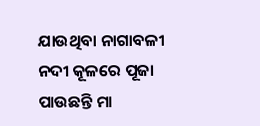ଯାଉଥିବା ନାଗାବଳୀ ନଦୀ କୂଳରେ ପୂଜା ପାଉଛନ୍ତି ମା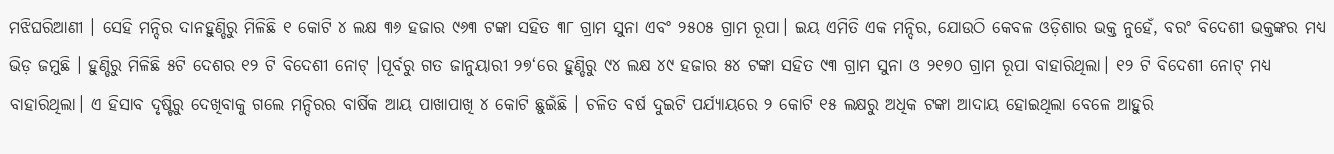ମଝିଘରିଆଣୀ । ସେହି ମନ୍ଦିର ଦାନହୁଣ୍ଡିରୁ ମିଳିଛି ୧ କୋଟି ୪ ଲକ୍ଷ ୩୬ ହଜାର ୯୬୩ ଟଙ୍କା ସହିତ ୩୮ ଗ୍ରାମ ସୁନା ଏବଂ ୨୫୦୫ ଗ୍ରାମ ରୂପା। ଇୟ ଏମିତି ଏକ ମନ୍ଦିର, ଯୋଉଠି କେବଳ ଓଡ଼ିଶାର ଭକ୍ତ ନୁହେଁ, ବରଂ ବିଦେଶୀ ଭକ୍ତଙ୍କର ମଧ୍ୟ ଭିଡ଼ ଜମୁଛି । ହୁଣ୍ଡିରୁ ମିଳିଛି ୫ଟି ଦେଶର ୧୨ ଟି ବିଦେଶୀ ନୋଟ୍ ।ପୂର୍ବରୁ ଗତ ଜାନୁୟାରୀ ୨୭‘ରେ ହୁଣ୍ଡିରୁ ୯୪ ଲକ୍ଷ ୪୯ ହଜାର ୫୪ ଟଙ୍କା ସହିତ ୯୩ ଗ୍ରାମ ସୁନା ଓ ୨୧୭୦ ଗ୍ରାମ ରୂପା ବାହାରିଥିଲା। ୧୨ ଟି ବିଦେଶୀ ନୋଟ୍ ମଧ୍ୟ ବାହାରିଥିଲା। ଏ ହିସାବ ଦୃଷ୍ଟିରୁ ଦେଖିବାକୁ ଗଲେ ମନ୍ଦିରର ବାର୍ଷିକ ଆୟ ପାଖାପାଖି ୪ କୋଟି ଛୁଇଁଛି । ଚଳିତ ବର୍ଷ ଦୁଇଟି ପର୍ଯ୍ୟାୟରେ ୨ କୋଟି ୧୫ ଲକ୍ଷରୁ ଅଧିକ ଟଙ୍କା ଆଦାୟ ହୋଇଥିଲା ବେଳେ ଆହୁରି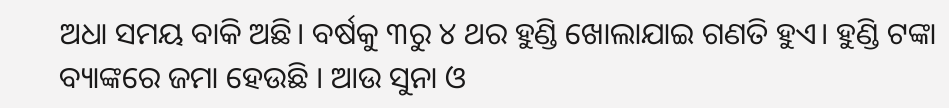ଅଧା ସମୟ ବାକି ଅଛି। ବର୍ଷକୁ ୩ରୁ ୪ ଥର ହୁଣ୍ଡି ଖୋଲାଯାଇ ଗଣତି ହୁଏ। ହୁଣ୍ଡି ଟଙ୍କା ବ୍ୟାଙ୍କରେ ଜମା ହେଉଛି । ଆଉ ସୁନା ଓ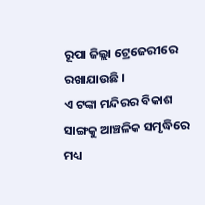ରୂପା ଜିଲ୍ଲା ଟ୍ରେଜେରୀରେ ରଖାଯାଉଛି ।
ଏ ଟଙ୍କା ମନ୍ଦିରର ବିକାଶ ସାଙ୍ଗକୁ ଆଞ୍ଚଳିକ ସମୃଦ୍ଧିରେ ମଧ୍ୟ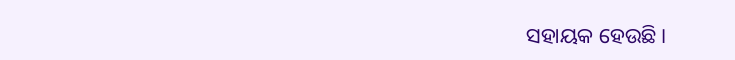ସହାୟକ ହେଉଛି ।